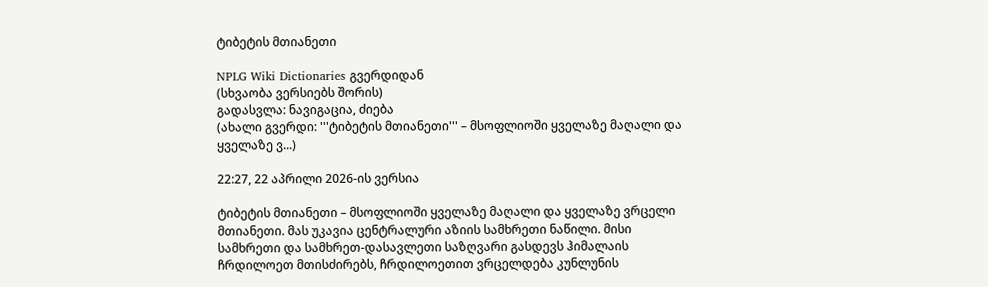ტიბეტის მთიანეთი

NPLG Wiki Dictionaries გვერდიდან
(სხვაობა ვერსიებს შორის)
გადასვლა: ნავიგაცია, ძიება
(ახალი გვერდი: '''ტიბეტის მთიანეთი''' – მსოფლიოში ყველაზე მაღალი და ყველაზე ვ...)

22:27, 22 აპრილი 2026-ის ვერსია

ტიბეტის მთიანეთი – მსოფლიოში ყველაზე მაღალი და ყველაზე ვრცელი მთიანეთი. მას უკავია ცენტრალური აზიის სამხრეთი ნაწილი. მისი სამხრეთი და სამხრეთ-დასავლეთი საზღვარი გასდევს ჰიმალაის ჩრდილოეთ მთისძირებს, ჩრდილოეთით ვრცელდება კუნლუნის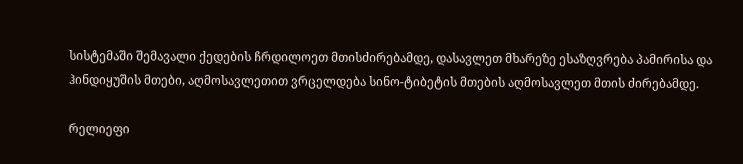სისტემაში შემავალი ქედების ჩრდილოეთ მთისძირებამდე, დასავლეთ მხარეზე ესაზღვრება პამირისა და ჰინდიყუშის მთები, აღმოსავლეთით ვრცელდება სინო-ტიბეტის მთების აღმოსავლეთ მთის ძირებამდე.

რელიეფი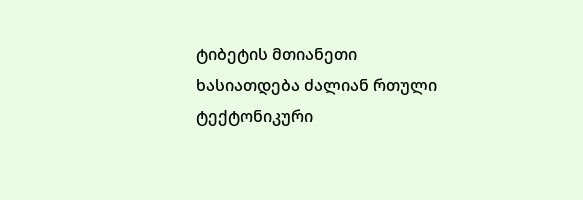ტიბეტის მთიანეთი ხასიათდება ძალიან რთული ტექტონიკური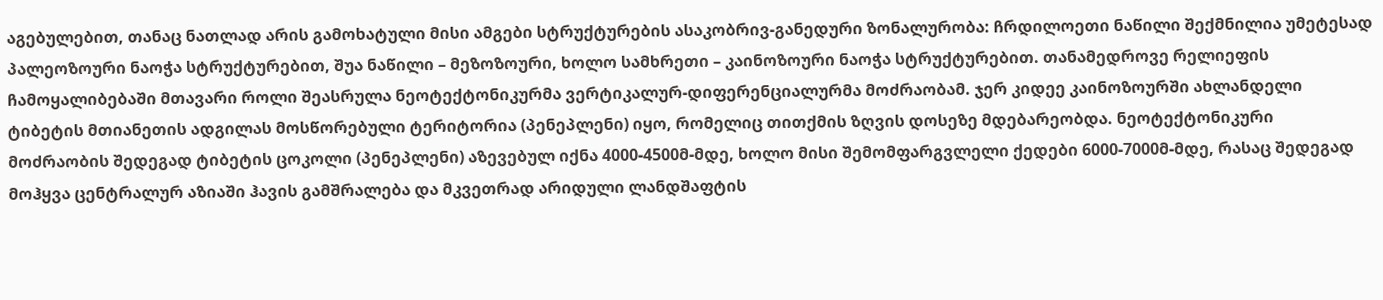აგებულებით, თანაც ნათლად არის გამოხატული მისი ამგები სტრუქტურების ასაკობრივ-განედური ზონალურობა: ჩრდილოეთი ნაწილი შექმნილია უმეტესად პალეოზოური ნაოჭა სტრუქტურებით, შუა ნაწილი – მეზოზოური, ხოლო სამხრეთი – კაინოზოური ნაოჭა სტრუქტურებით. თანამედროვე რელიეფის ჩამოყალიბებაში მთავარი როლი შეასრულა ნეოტექტონიკურმა ვერტიკალურ-დიფერენციალურმა მოძრაობამ. ჯერ კიდეე კაინოზოურში ახლანდელი ტიბეტის მთიანეთის ადგილას მოსწორებული ტერიტორია (პენეპლენი) იყო, რომელიც თითქმის ზღვის დოსეზე მდებარეობდა. ნეოტექტონიკური მოძრაობის შედეგად ტიბეტის ცოკოლი (პენეპლენი) აზევებულ იქნა 4000-4500მ-მდე, ხოლო მისი შემომფარგვლელი ქედები 6000-7000მ-მდე, რასაც შედეგად მოჰყვა ცენტრალურ აზიაში ჰავის გამშრალება და მკვეთრად არიდული ლანდშაფტის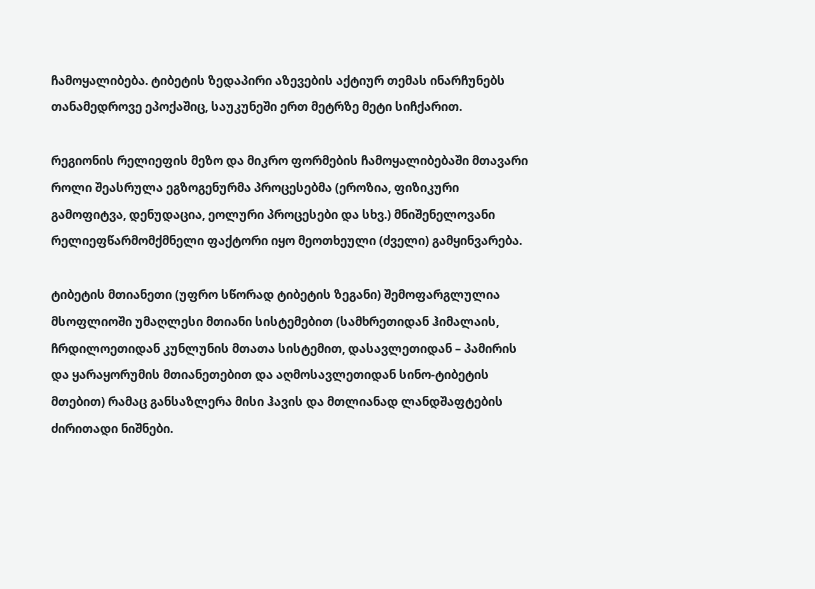ჩამოყალიბება. ტიბეტის ზედაპირი აზევების აქტიურ თემას ინარჩუნებს თანამედროვე ეპოქაშიც, საუკუნეში ერთ მეტრზე მეტი სიჩქარით.

რეგიონის რელიეფის მეზო და მიკრო ფორმების ჩამოყალიბებაში მთავარი როლი შეასრულა ეგზოგენურმა პროცესებმა (ეროზია, ფიზიკური გამოფიტვა, დენუდაცია, ეოლური პროცესები და სხვ.) მნიშენელოვანი რელიეფწარმომქმნელი ფაქტორი იყო მეოთხეული (ძველი) გამყინვარება.

ტიბეტის მთიანეთი (უფრო სწორად ტიბეტის ზეგანი) შემოფარგლულია მსოფლიოში უმაღლესი მთიანი სისტემებით (სამხრეთიდან ჰიმალაის, ჩრდილოეთიდან კუნლუნის მთათა სისტემით, დასავლეთიდან – პამირის და ყარაყორუმის მთიანეთებით და აღმოსავლეთიდან სინო-ტიბეტის მთებით) რამაც განსაზლერა მისი ჰავის და მთლიანად ლანდშაფტების ძირითადი ნიშნები.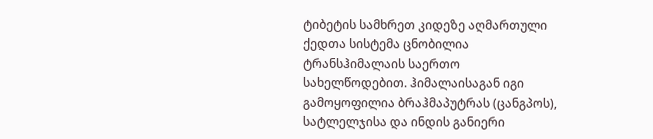ტიბეტის სამხრეთ კიდეზე აღმართული ქედთა სისტემა ცნობილია ტრანსჰიმალაის საერთო სახელწოდებით. ჰიმალაისაგან იგი გამოყოფილია ბრაჰმაპუტრას (ცანგპოს), სატლელჯისა და ინდის განიერი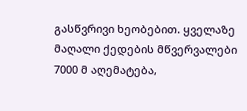გასწვრივი ხეობებით. ყველაზე მაღალი ქედების მწვერვალები 7000 მ აღემატება,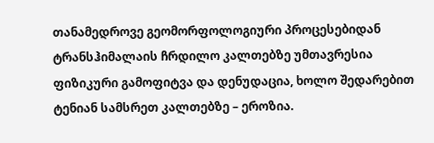თანამედროვე გეომორფოლოგიური პროცესებიდან ტრანსჰიმალაის ჩრდილო კალთებზე უმთავრესია ფიზიკური გამოფიტვა და დენუდაცია, ხოლო შედარებით ტენიან სამსრეთ კალთებზე – ეროზია.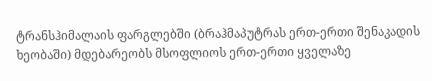ტრანსჰიმალაის ფარგლებში (ბრაჰმაპუტრას ერთ-ერთი შენაკადის ხეობაში) მდებარეობს მსოფლიოს ერთ-ერთი ყველაზე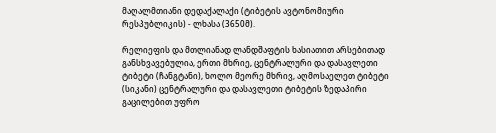მაღალმთიანი დედაქალაქი (ტიბეტის ავტონომიური რესპუბლიკის) - ლხასა (3650მ).

რელიეფის და მთლიანად ლანდშაფტის ხასიათით არსებითად განსხვავებულია, ერთი მხრიე, ცენტრალური და დასავლეთი ტიბეტი (ჩანგტანი), ხოლო მეორე მხრივ, აღმოსაელეთ ტიბეტი (სიკანი) ცენტრალური და დასავლეთი ტიბეტის ზედაპირი გაცილებით უფრო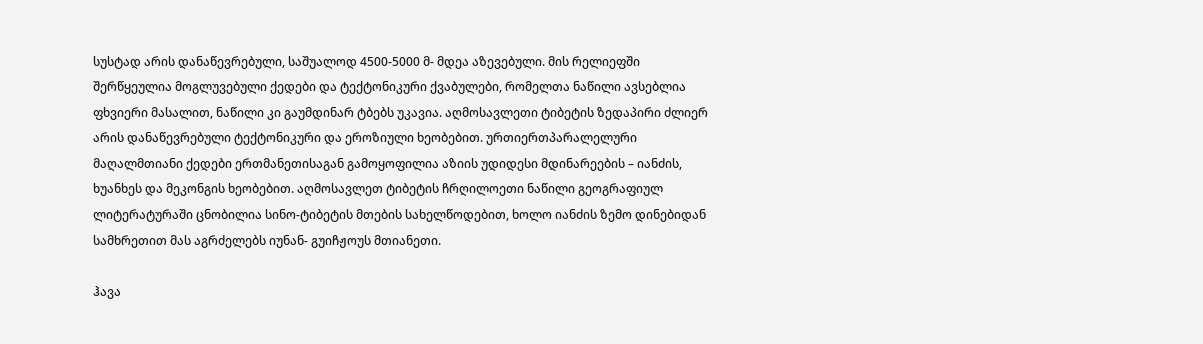სუსტად არის დანაწევრებული, საშუალოდ 4500-5000 მ- მდეა აზევებული. მის რელიეფში შერწყეულია მოგლუვებული ქედები და ტექტონიკური ქვაბულები, რომელთა ნაწილი ავსებლია ფხვიერი მასალით, ნაწილი კი გაუმდინარ ტბებს უკავია. აღმოსავლეთი ტიბეტის ზედაპირი ძლიერ არის დანაწევრებული ტექტონიკური და ეროზიული ხეობებით. ურთიერთპარალელური მაღალმთიანი ქედები ერთმანეთისაგან გამოყოფილია აზიის უდიდესი მდინარეების – იანძის, ხუანხეს და მეკონგის ხეობებით. აღმოსავლეთ ტიბეტის ჩრღილოეთი ნაწილი გეოგრაფიულ ლიტერატურაში ცნობილია სინო-ტიბეტის მთების სახელწოდებით, ხოლო იანძის ზემო დინებიდან სამხრეთით მას აგრძელებს იუნან- გუიჩჟოუს მთიანეთი.

ჰავა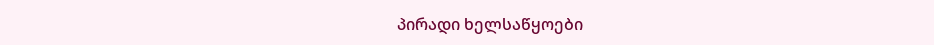პირადი ხელსაწყოები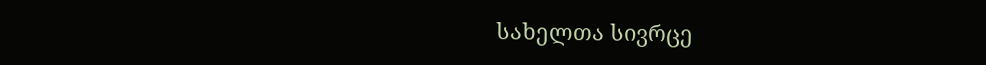სახელთა სივრცე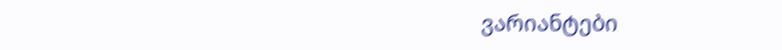ვარიანტები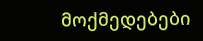მოქმედებები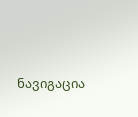ნავიგაცია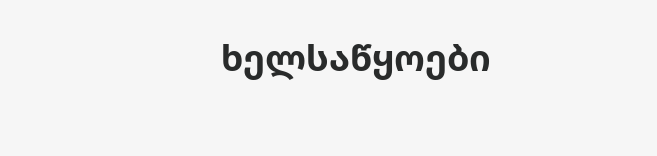ხელსაწყოები